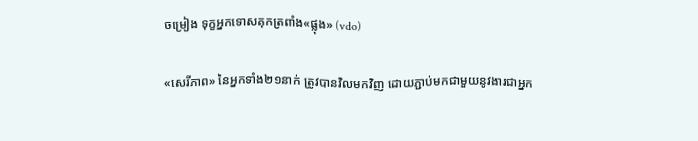ចម្រៀង ទុក្ខអ្នកទោសគុកត្រពាំង«ផ្លុង» (vdo)

«សេរីភាព» នៃអ្នកទាំង២១នាក់ ត្រូវបានវិលមកវិញ ដោយភ្ជាប់មកជាមួយនូវងារជាអ្នក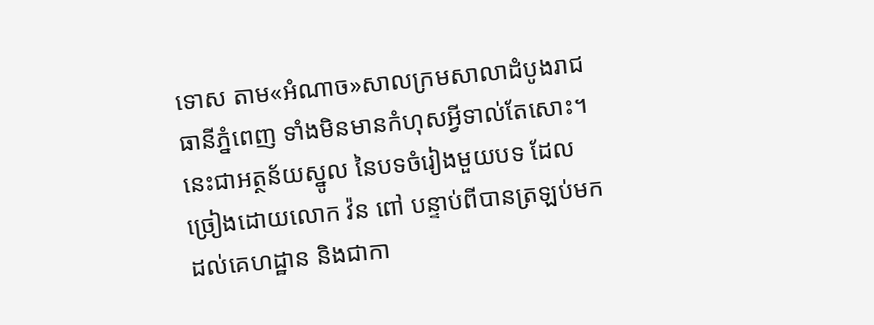ទោស តាម«អំណាច»សាលក្រមសាលាដំបូងរាជធានីភ្នំពេញ ទាំងមិនមានកំហុសអ្វីទាល់តែសោះ។ នេះជាអត្ថន័យស្នូល នៃបទចំរៀងមួយបទ ដែលច្រៀងដោយលោក វ៉ន ពៅ បន្ទាប់ពីបានត្រឡប់មកដល់គេហដ្ឋាន និងជាកា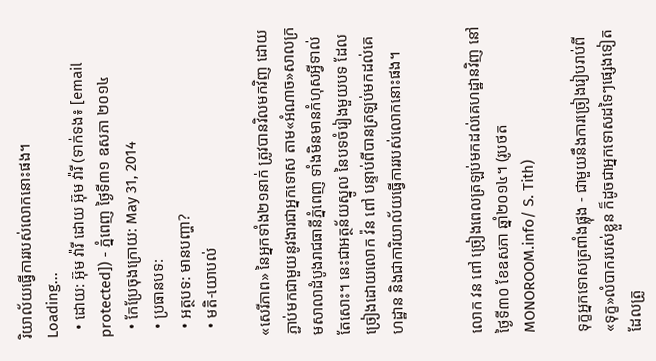រិយាល័យធ្វើការរបស់លោកនោះផង។
Loading...
  • ដោយ: អ៊ុម វ៉ារី ដោយ អ៊ុម វ៉ារី (ទាក់ទង៖ [email protected]) - ភ្នំពេញ ថ្ងៃទី៣១ ឧសភា ២០១៤
  • កែប្រែចុងក្រោយ: May 31, 2014
  • ប្រធានបទ:
  • អត្ថបទ: មានបញ្ហា?
  • មតិ-យោបល់

«សេរីភាព» នៃអ្នកទាំង២១នាក់ ត្រូវបានវិលមកវិញ ដោយភ្ជាប់មកជាមួយនូវងារជាអ្នកទោស តាម«អំណាច»សាលក្រមសាលាដំបូងរាជធានីភ្នំពេញ ទាំងមិនមានកំហុសអ្វីទាល់តែសោះ។ នេះជាអត្ថន័យស្នូល នៃបទចំរៀងមួយបទ ដែលច្រៀងដោយលោក វ៉ន ពៅ បន្ទាប់ពីបានត្រឡប់មកដល់គេហដ្ឋាន និងជាការិយាល័យធ្វើការរបស់លោកនោះផង។


លោក វន ពៅ ច្រៀងពេលត្រឡប់មកដល់គេហដ្ឋានវិញ នៅថ្ងៃទី៣០ ខែឧសភា ឆ្នាំ២០១៤។ (រូបថត MONOROOM.info/ S. Tith)

ទុក្ខអ្នកទោសត្រពាំងផ្លុង - ជាមួយនឹងការច្រៀងរៀបរាប់ពី«ទុក្ខ»លំបាករបស់ខ្លួន ក៏ដូចជាអ្នកទោសដទៃៗផ្សេងទៀត ដែលត្រូ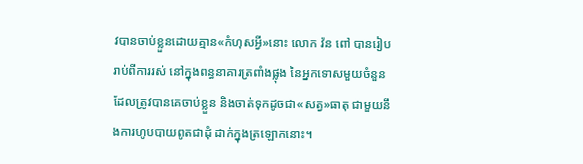វបានចាប់ខ្លួនដោយគ្មាន«កំហុសអ្វី»នោះ លោក វ៉ន ពៅ បានរៀបរាប់ពីការរស់ នៅក្នុងពន្ធនាគារត្រពាំងផ្លុង នៃអ្នកទោសមួយចំនួន ដែលត្រូវបានគេចាប់ខ្លួន និងចាត់ទុកដូចជា«សត្វ»ធាតុ ជាមួយនឹងការហូបបាយពូតជាដុំ ដាក់ក្នុងត្រឡោកនោះ។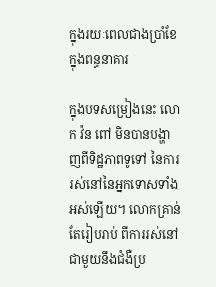ក្នុងរយៈពេលជាងប្រាំខែក្នុងពន្ធនាគារ

ក្នុងបទសម្រៀងនេះ លោក វ៉ន ពៅ មិនបានបង្ហាញពីទិដ្ឋភាពទូទៅ នៃការរស់នៅនៃអ្នកទោសទាំងអស់ឡើយ។ លោកគ្រាន់តែរៀបរាប់ ពីការរស់នៅជាមួយនឹងជំងឺប្រ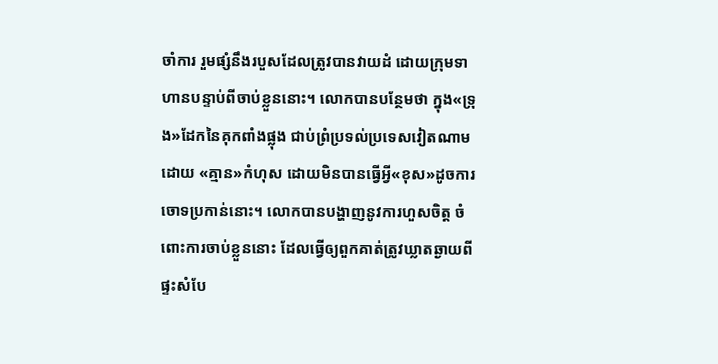ចាំការ រួមផ្សំនឹងរបួសដែលត្រូវបានវាយដំ ដោយក្រុមទាហានបន្ទាប់ពីចាប់ខ្លួននោះ។ លោកបានបន្ថែមថា ក្នុង«ទ្រុង»ដែកនៃគុកពាំងផ្លុង ជាប់ព្រំប្រទល់ប្រទេសវៀតណាមដោយ «គ្មាន»កំហុស ដោយមិនបានធ្វើអ្វី«ខុស»ដូចការចោទប្រកាន់នោះ។ លោកបានបង្ហាញនូវការហួសចិត្ត ចំពោះការចាប់ខ្លួននោះ ដែលធ្វើឲ្យពួកគាត់ត្រូវឃ្លាតឆ្ងាយពីផ្ទះសំបែ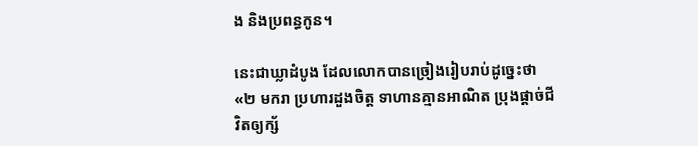ង និងប្រពន្ធកូន។

នេះជាឃ្លាដំបូង ដែលលោកបានច្រៀងរៀបរាប់ដូច្នេះថា «២ មករា ប្រហារដួងចិត្ត ទាហានគ្មានអាណិត ប្រុងផ្តាច់ជីវិតឲ្យក្ស័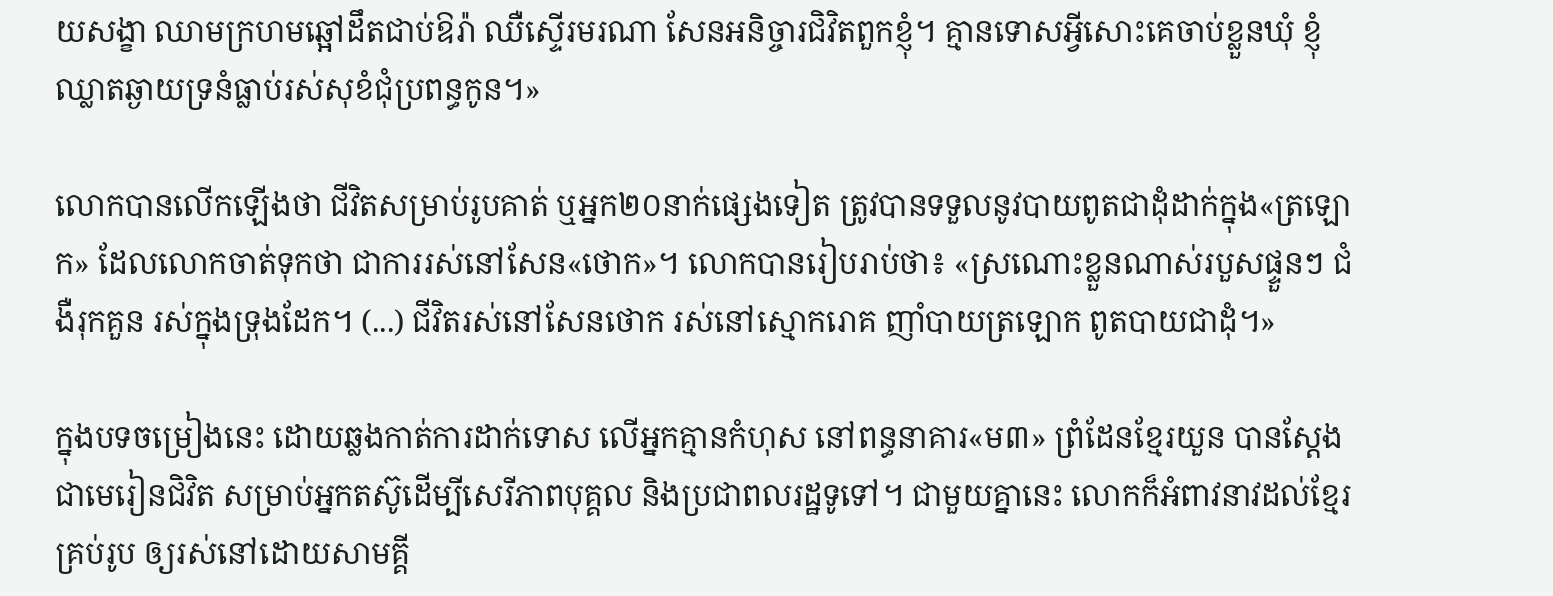យសង្ខា ឈាមក្រហមឆ្អៅដឹតជាប់ឱរ៉ា ឈឺស្ទើរមរណា សែនអនិច្ចារជិវិតពួកខ្ញុំ។ គ្មានទោសអ្វីសោះគេចាប់ខ្លួនឃុំ ខ្ញុំឈ្លាតឆ្ងាយទ្រនំធ្លាប់រស់សុខំជុំប្រពន្ធកូន។»

លោកបានលើកឡើងថា ជីវិតសម្រាប់រូបគាត់ ឬអ្នក២០នាក់ផ្សេងទៀត ត្រូវបានទទួលនូវបាយពូតជាដុំដាក់ក្នុង«ត្រឡោក» ដែលលោកចាត់ទុកថា ជាការរស់នៅសែន«ថោក»។ លោកបានរៀបរាប់ថា៖ «ស្រណោះខ្លួនណាស់របួសផ្ទួនៗ ជំងឺរុកគួន រស់ក្នុងទ្រុងដែក។ (...) ជីវិតរស់នៅសែនថោក រស់នៅស្មោករោគ ញាំបាយត្រឡោក ពូតបាយជាដុំ។»

ក្នុងបទចម្រៀងនេះ ដោយឆ្លងកាត់ការដាក់ទោស លើអ្នកគ្មានកំហុស នៅពន្ធនាគារ«ម៣» ព្រំដែនខ្មែរយួន បានស្តែងជាមេរៀនជិវិត សម្រាប់អ្នកតស៊ូដើម្បីសេរីភាពបុគ្គល និងប្រជាពលរដ្ឋទូទៅ។ ជាមួយគ្នានេះ លោកក៏អំពាវនាវដល់ខ្មែរគ្រប់រូប ឲ្យរស់នៅដោយសាមគ្គី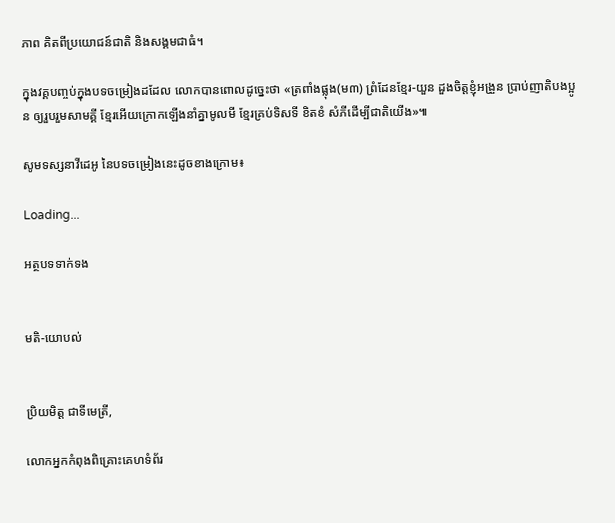ភាព គិតពីប្រយោជន៍ជាតិ និងសង្គមជាធំ។

ក្នុងវគ្គបញ្ចប់ក្នុងបទចម្រៀងដដែល លោកបានពោលដូច្នេះថា «ត្រពាំងផ្លុង(ម៣) ព្រំដែនខ្មែរ-យួន ដួងចិត្តខ្ញុំអង្រួន ប្រាប់ញាតិបងប្អូន ឲ្យរួបរួមសាមគ្គី ខ្មែរអើយក្រោកឡើងនាំគ្នាមូលមី ខ្មែរគ្រប់ទិសទី ខិតខំ សំភីដើម្បីជាតិយើង»៕

សូមទស្សនាវីដេអូ នៃបទចម្រៀងនេះដូចខាងក្រោម៖

Loading...

អត្ថបទទាក់ទង


មតិ-យោបល់


ប្រិយមិត្ត ជាទីមេត្រី,

លោកអ្នកកំពុងពិគ្រោះគេហទំព័រ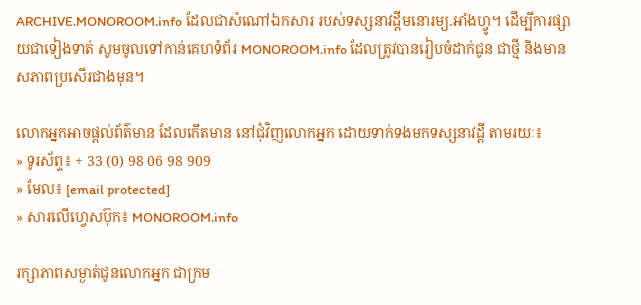ARCHIVE.MONOROOM.info ដែលជាសំណៅឯកសារ របស់ទស្សនាវដ្ដីមនោរម្យ.អាំងហ្វូ។ ដើម្បីការផ្សាយជាទៀងទាត់ សូមចូលទៅកាន់គេហទំព័រ MONOROOM.info ដែលត្រូវបានរៀបចំដាក់ជូន ជាថ្មី និងមានសភាពប្រសើរជាងមុន។

លោកអ្នកអាចផ្ដល់ព័ត៌មាន ដែលកើតមាន នៅជុំវិញលោកអ្នក ដោយទាក់ទងមកទស្សនាវដ្ដី តាមរយៈ៖
» ទូរស័ព្ទ៖ + 33 (0) 98 06 98 909
» មែល៖ [email protected]
» សារលើហ្វេសប៊ុក៖ MONOROOM.info

រក្សាភាពសម្ងាត់ជូនលោកអ្នក ជាក្រម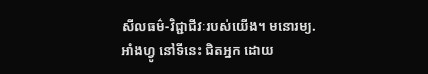សីលធម៌-វិជ្ជាជីវៈរបស់យើង។ មនោរម្យ.អាំងហ្វូ នៅទីនេះ ជិតអ្នក ដោយ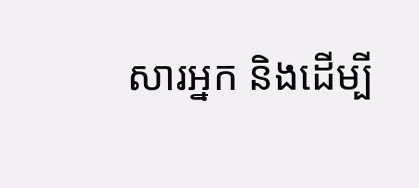សារអ្នក និងដើម្បី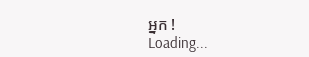អ្នក !
Loading...